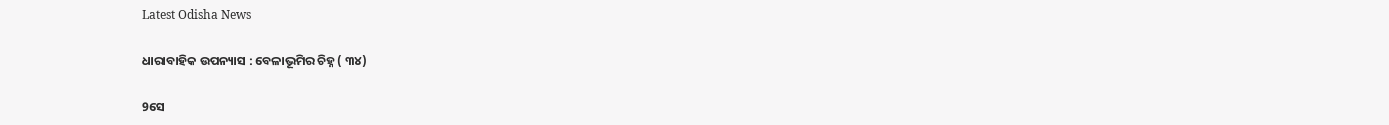Latest Odisha News

ଧାରାବାହିକ ଉପନ୍ୟାସ : ବେଳାଭୂମିର ଚିହ୍ନ ( ୩୪)

9ସେ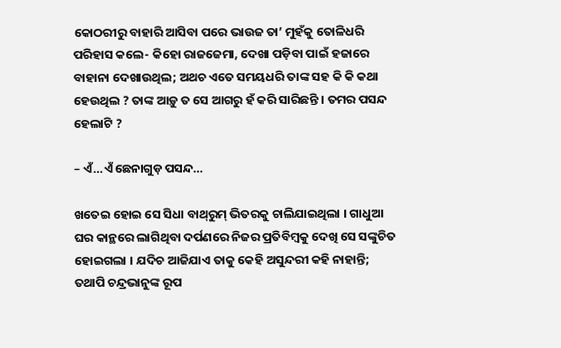କୋଠରୀରୁ ବାହାରି ଆସିବା ପରେ ଭାଉଜ ତା’ ମୁହଁକୁ ତୋଳିଧରି ପରିହାସ କଲେ- କିହୋ ରାଜଜେମା, ଦେଖା ପଡ଼ିବା ପାଇଁ ହଜାରେ ବାହାନା ଦେଖାଉଥିଲ; ଅଥଚ ଏତେ ସମୟଧରି ତାଙ୍କ ସହ କି କି କଥା ହେଉଥିଲ ? ତାଙ୍କ ଆଡ଼ୁ ତ ସେ ଆଗରୁ ହଁ କରି ସାରିଛନ୍ତି । ତମର ପସନ୍ଦ ହେଲାଟି ?

– ଏଁ…ଏଁ ଛେନାଗୁଡ଼ ପସନ୍ଦ…

ଖତେଇ ହୋଇ ସେ ସିଧା ବାଥ୍‌ରୁମ୍ ଭିତରକୁ ଚାଲିଯାଇଥିଲା । ଗାଧୁଆ ଘର କାନ୍ଥରେ ଲାଗିଥିବା ଦର୍ପଣରେ ନିଜର ପ୍ରତିବିମ୍ବକୁ ଦେଖି ସେ ସଙ୍କୁଚିତ ହୋଇଗଲା । ଯଦିଚ ଆଜିଯାଏ ତାକୁ କେହି ଅସୁନ୍ଦରୀ କହି ନାହାନ୍ତି; ତଥାପି ଚନ୍ଦ୍ରଭାନୁଙ୍କ ରୂପ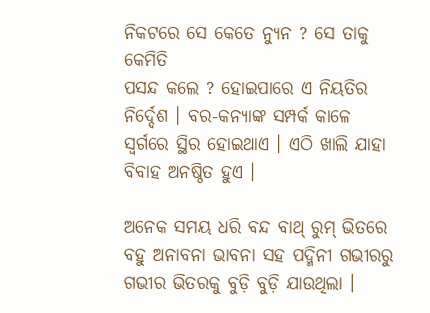ନିକଟରେ ସେ କେତେ ନ୍ୟୁନ ? ସେ ତାକୁ କେମିତି
ପସନ୍ଦ କଲେ ? ହୋଇପାରେ ଏ ନିୟତିର ନିର୍ଦ୍ଦେଶ । ବର-କନ୍ୟାଙ୍କ ସମ୍ପର୍କ କାଳେ ସ୍ୱର୍ଗରେ ସ୍ଥିର ହୋଇଥାଏ । ଏଠି ଖାଲି ଯାହା ବିବାହ ଅନଷ୍ଠିତ ହୁଏ ।

ଅନେକ ସମୟ ଧରି ବନ୍ଦ ବାଥ୍ ରୁମ୍ ଭିତରେ ବହୁ ଅନାବନା ଭାବନା ସହ ପଦ୍ମିନୀ ଗଭୀରରୁ ଗଭୀର ଭିତରକୁ ବୁଡ଼ି ବୁଡ଼ି ଯାଉଥିଲା ।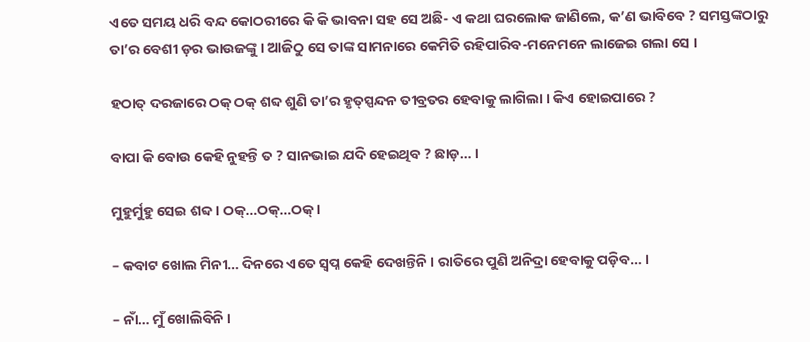ଏତେ ସମୟ ଧରି ବନ୍ଦ କୋଠରୀରେ କି କି ଭାବନା ସହ ସେ ଅଛି- ଏ କଥା ଘରଲୋକ ଜାଣିଲେ, କ’ଣ ଭାବିବେ ? ସମସ୍ତଙ୍କଠାରୁ ତା’ର ବେଶୀ ଡ଼ର ଭାଉଜଙ୍କୁ । ଆଜିଠୁ ସେ ତାଙ୍କ ସାମନାରେ କେମିତି ରହିପାରିବ-ମନେମନେ ଲାଜେଇ ଗଲା ସେ ।

ହଠାତ୍ ଦରଜାରେ ଠକ୍ ଠକ୍ ଶବ୍ଦ ଶୁଣି ତା’ର ହୃତ୍‌ସ୍ପନ୍ଦନ ତୀବ୍ରତର ହେବାକୁ ଲାଗିଲା । କିଏ ହୋଇପାରେ ?

ବାପା କି ବୋଉ କେହି ନୁହନ୍ତି ତ ? ସାନଭାଇ ଯଦି ହେଇଥିବ ? ଛାଡ଼… ।

ମୁହୁର୍ମୁହୁ ସେଇ ଶବ୍ଦ । ଠକ୍‌…ଠକ୍‌…ଠକ୍ ।

– କବାଟ ଖୋଲ ମିନୀ… ଦିନରେ ଏତେ ସ୍ୱପ୍ନ କେହି ଦେଖନ୍ତିନି । ରାତିରେ ପୁଣି ଅନିଦ୍ରା ହେବାକୁ ପଡ଼ିବ… ।

– ନାଁ… ମୁଁ ଖୋଲିବିନି ।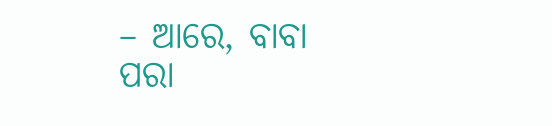– ଆରେ, ବାବା ପରା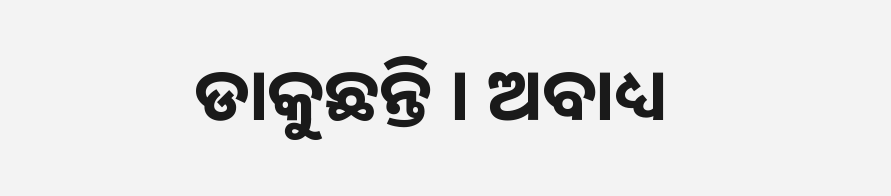ଡାକୁଛନ୍ତି । ଅବାଧ୍ୟ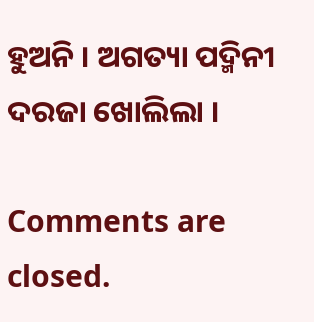ହୁଅନି । ଅଗତ୍ୟା ପଦ୍ମିନୀ ଦରଜା ଖୋଲିଲା ।

Comments are closed.